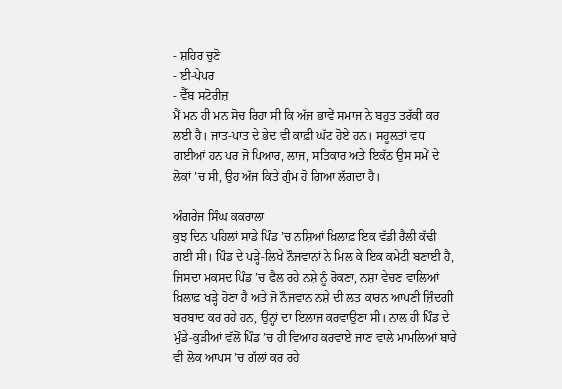- ਸ਼ਹਿਰ ਚੁਣੋ
- ਈ-ਪੇਪਰ
- ਵੈੱਬ ਸਟੋਰੀਜ਼
ਮੈਂ ਮਨ ਹੀ ਮਨ ਸੋਚ ਰਿਹਾ ਸੀ ਕਿ ਅੱਜ ਭਾਵੇਂ ਸਮਾਜ ਨੇ ਬਹੁਤ ਤਰੱਕੀ ਕਰ ਲਈ ਹੈ। ਜਾਤ-ਪਾਤ ਦੇ ਭੇਦ ਵੀ ਕਾਫ਼ੀ ਘੱਟ ਹੋਏ ਹਨ। ਸਹੂਲਤਾਂ ਵਧ ਗਈਆਂ ਹਨ ਪਰ ਜੋ ਪਿਆਰ, ਲਾਜ, ਸਤਿਕਾਰ ਅਤੇ ਇਕੱਠ ਉਸ ਸਮੇਂ ਦੇ ਲੋਕਾਂ ’ਚ ਸੀ, ਉਹ ਅੱਜ ਕਿਤੇ ਗੁੰਮ ਹੋ ਗਿਆ ਲੱਗਦਾ ਹੈ।

ਅੰਗਰੇਜ ਸਿੰਘ ਕਕਰਾਲਾ
ਕੁਝ ਦਿਨ ਪਹਿਲਾਂ ਸਾਡੇ ਪਿੰਡ ’ਚ ਨਸ਼ਿਆਂ ਖ਼ਿਲਾਫ਼ ਇਕ ਵੱਡੀ ਰੈਲੀ ਕੱਢੀ ਗਈ ਸੀ। ਪਿੰਡ ਦੇ ਪੜ੍ਹੇ-ਲਿਖੇ ਨੌਜਵਾਨਾਂ ਨੇ ਮਿਲ ਕੇ ਇਕ ਕਮੇਟੀ ਬਣਾਈ ਹੈ, ਜਿਸਦਾ ਮਕਸਦ ਪਿੰਡ ’ਚ ਫੈਲ ਰਹੇ ਨਸ਼ੇ ਨੂੰ ਰੋਕਣਾ, ਨਸ਼ਾ ਵੇਚਣ ਵਾਲਿਆਂ ਖ਼ਿਲਾਫ਼ ਖੜ੍ਹੇ ਹੋਣਾ ਹੈ ਅਤੇ ਜੋ ਨੌਜਵਾਨ ਨਸ਼ੇ ਦੀ ਲਤ ਕਾਰਨ ਆਪਣੀ ਜ਼ਿੰਦਗੀ ਬਰਬਾਦ ਕਰ ਰਹੇ ਹਨ, ਉਨ੍ਹਾਂ ਦਾ ਇਲਾਜ ਕਰਵਾਉਣਾ ਸੀ। ਨਾਲ ਹੀ ਪਿੰਡ ਦੇ ਮੁੰਡੇ-ਕੁੜੀਆਂ ਵੱਲੋਂ ਪਿੰਡ ’ਚ ਹੀ ਵਿਆਹ ਕਰਵਾਏ ਜਾਣ ਵਾਲੇ ਮਾਮਲਿਆਂ ਬਾਰੇ ਵੀ ਲੋਕ ਆਪਸ ’ਚ ਗੱਲਾਂ ਕਰ ਰਹੇ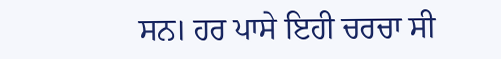ਸਨ। ਹਰ ਪਾਸੇ ਇਹੀ ਚਰਚਾ ਸੀ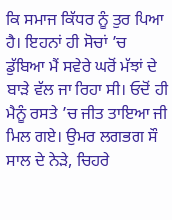ਕਿ ਸਮਾਜ ਕਿੱਧਰ ਨੂੰ ਤੁਰ ਪਿਆ ਹੈ। ਇਹਨਾਂ ਹੀ ਸੋਚਾਂ ’ਚ ਡੁੱਬਿਆ ਮੈਂ ਸਵੇਰੇ ਘਰੋਂ ਮੱਝਾਂ ਦੇ ਬਾੜੇ ਵੱਲ ਜਾ ਰਿਹਾ ਸੀ। ਓਦੋਂ ਹੀ ਮੈਨੂੰ ਰਸਤੇ ’ਚ ਜੀਤ ਤਾਇਆ ਜੀ ਮਿਲ ਗਏ। ਉਮਰ ਲਗਭਗ ਸੌ ਸਾਲ ਦੇ ਨੇੜੇ, ਚਿਹਰੇ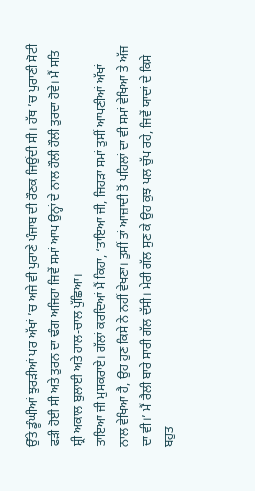ਉੱਤੇ ਡੂੰਘੀਆਂ ਝੁਰੜੀਆਂ ਪਰ ਅੱਖਾਂ ’ਚ ਅਜੇ ਵੀ ਪੁਰਾਣੇ ਪੰਜਾਬ ਦੀ ਰੌਣਕ ਜਿਉਂਦੀ ਸੀ। ਹੱਥ ’ਚ ਪੁਰਾਣੀ ਸੋਟੀ ਫੜੀ ਹੋਈ ਸੀ ਅਤੇ ਤੁਰਨ ਦਾ ਢੰਗ ਅਜਿਹਾ ਜਿਵੇਂ ਸਮਾਂ ਆਪ ਉਨ੍ਹਾਂ ਦੇ ਨਾਲ ਹੌਲੀ ਹੌਲੀ ਤੁਰਦਾ ਹੋਵੇ। ਮੈਂ ਸਤਿ ਸ਼੍ਰੀ ਅਕਾਲ ਬੁਲਾਈ ਅਤੇ ਹਾਲ-ਚਾਲ ਪੁੱਛਿਆ।
ਤਾਇਆ ਜੀ ਮੁਸਕਰਾਏ। ਗੱਲਾਂ ਕਰਦਿਆਂ ਮੈਂ ਕਿਹਾ, ‘ਤਾਇਆ ਜੀ, ਜਿਹੜਾ ਸਮਾਂ ਤੁਸੀਂ ਆਪਣੀਆਂ ਅੱਖਾਂ ਨਾਲ ਵੇਖਿਆ ਹੈ, ਉਹ ਹੁਣ ਕਿਸੇ ਨੇ ਨਹੀਂ ਵੇਖਣਾ। ਤੁਸੀਂ ਤਾਂ ਆਜ਼ਾਦੀ ਤੋਂ ਪਹਿਲਾਂ ਦਾ ਵੀ ਸਮਾਂ ਵੇਖਿਆ ਤੇ ਅੱਜ ਦਾ ਵੀ।’ ਮੈਂ ਰੈਲੀ ਬਾਰੇ ਸਾਰੀ ਗੱਲ ਦੱਸੀ। ਮੇਰੀ ਗੱਲ ਸੁਣ ਕੇ ਉਹ ਕੁਝ ਪਲ ਚੁੱਪ ਰਹੇ, ਜਿਵੇਂ ਯਾਦਾਂ ਦੇ ਕਿਸੇ ਬਹੁਤ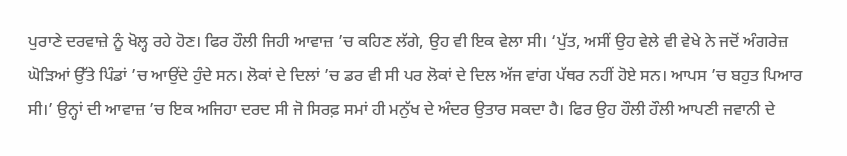ਪੁਰਾਣੇ ਦਰਵਾਜ਼ੇ ਨੂੰ ਖੋਲ੍ਹ ਰਹੇ ਹੋਣ। ਫਿਰ ਹੌਲੀ ਜਿਹੀ ਆਵਾਜ਼ ’ਚ ਕਹਿਣ ਲੱਗੇ, ਉਹ ਵੀ ਇਕ ਵੇਲਾ ਸੀ। ‘ਪੁੱਤ, ਅਸੀਂ ਉਹ ਵੇਲੇ ਵੀ ਵੇਖੇ ਨੇ ਜਦੋਂ ਅੰਗਰੇਜ਼ ਘੋੜਿਆਂ ਉੱਤੇ ਪਿੰਡਾਂ ’ਚ ਆਉਂਦੇ ਹੁੰਦੇ ਸਨ। ਲੋਕਾਂ ਦੇ ਦਿਲਾਂ ’ਚ ਡਰ ਵੀ ਸੀ ਪਰ ਲੋਕਾਂ ਦੇ ਦਿਲ ਅੱਜ ਵਾਂਗ ਪੱਥਰ ਨਹੀਂ ਹੋਏ ਸਨ। ਆਪਸ ’ਚ ਬਹੁਤ ਪਿਆਰ ਸੀ।’ ਉਨ੍ਹਾਂ ਦੀ ਆਵਾਜ਼ ’ਚ ਇਕ ਅਜਿਹਾ ਦਰਦ ਸੀ ਜੋ ਸਿਰਫ਼ ਸਮਾਂ ਹੀ ਮਨੁੱਖ ਦੇ ਅੰਦਰ ਉਤਾਰ ਸਕਦਾ ਹੈ। ਫਿਰ ਉਹ ਹੌਲੀ ਹੌਲੀ ਆਪਣੀ ਜਵਾਨੀ ਦੇ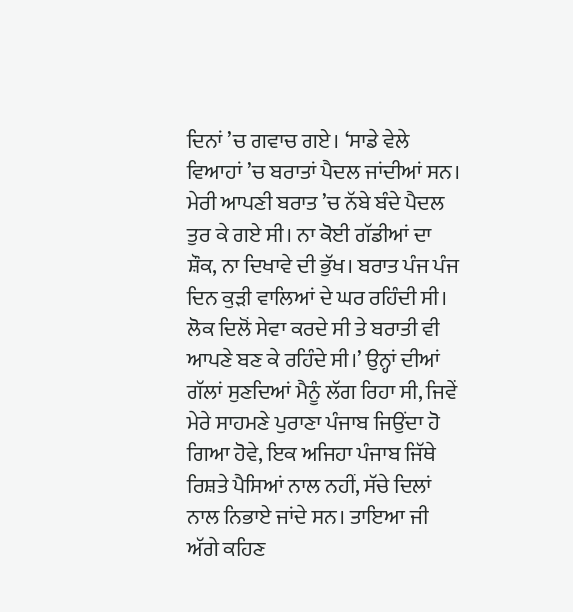ਦਿਨਾਂ ’ਚ ਗਵਾਚ ਗਏ। ‘ਸਾਡੇ ਵੇਲੇ ਵਿਆਹਾਂ ’ਚ ਬਰਾਤਾਂ ਪੈਦਲ ਜਾਂਦੀਆਂ ਸਨ। ਮੇਰੀ ਆਪਣੀ ਬਰਾਤ ’ਚ ਨੱਬੇ ਬੰਦੇ ਪੈਦਲ ਤੁਰ ਕੇ ਗਏ ਸੀ। ਨਾ ਕੋਈ ਗੱਡੀਆਂ ਦਾ ਸ਼ੌਕ, ਨਾ ਦਿਖਾਵੇ ਦੀ ਭੁੱਖ। ਬਰਾਤ ਪੰਜ ਪੰਜ ਦਿਨ ਕੁੜੀ ਵਾਲਿਆਂ ਦੇ ਘਰ ਰਹਿੰਦੀ ਸੀ। ਲੋਕ ਦਿਲੋਂ ਸੇਵਾ ਕਰਦੇ ਸੀ ਤੇ ਬਰਾਤੀ ਵੀ ਆਪਣੇ ਬਣ ਕੇ ਰਹਿੰਦੇ ਸੀ।’ ਉਨ੍ਹਾਂ ਦੀਆਂ ਗੱਲਾਂ ਸੁਣਦਿਆਂ ਮੈਨੂੰ ਲੱਗ ਰਿਹਾ ਸੀ, ਜਿਵੇਂ ਮੇਰੇ ਸਾਹਮਣੇ ਪੁਰਾਣਾ ਪੰਜਾਬ ਜਿਉਂਦਾ ਹੋ ਗਿਆ ਹੋਵੇ, ਇਕ ਅਜਿਹਾ ਪੰਜਾਬ ਜਿੱਥੇ ਰਿਸ਼ਤੇ ਪੈਸਿਆਂ ਨਾਲ ਨਹੀਂ, ਸੱਚੇ ਦਿਲਾਂ ਨਾਲ ਨਿਭਾਏ ਜਾਂਦੇ ਸਨ। ਤਾਇਆ ਜੀ ਅੱਗੇ ਕਹਿਣ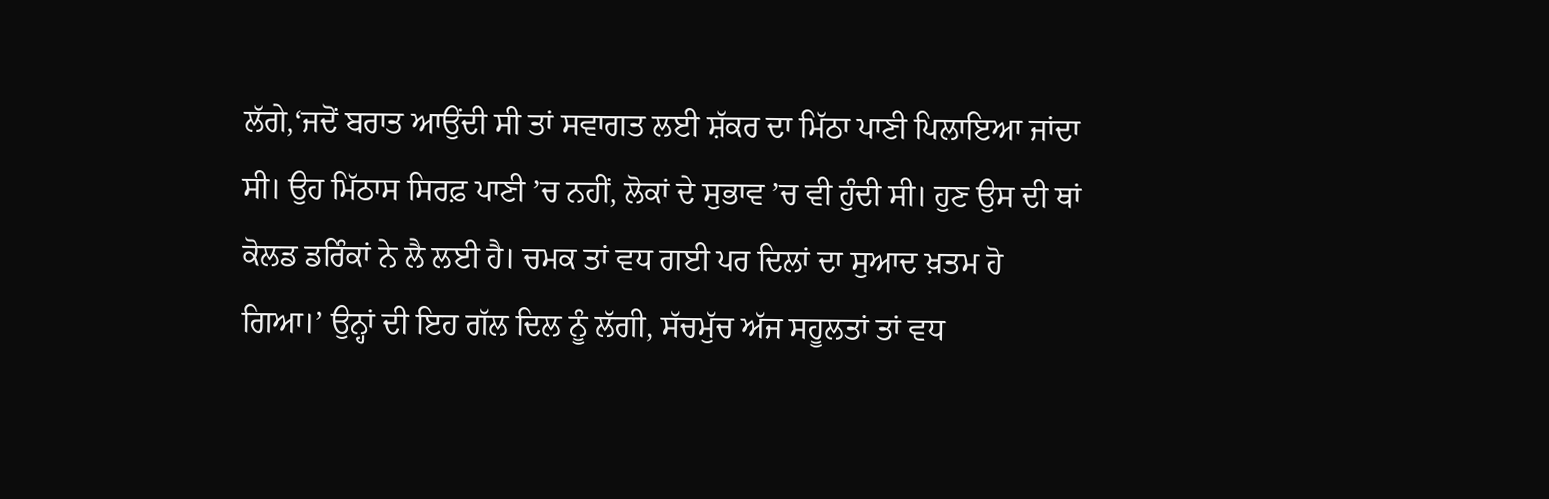ਲੱਗੇ,‘ਜਦੋਂ ਬਰਾਤ ਆਉਂਦੀ ਸੀ ਤਾਂ ਸਵਾਗਤ ਲਈ ਸ਼ੱਕਰ ਦਾ ਮਿੱਠਾ ਪਾਣੀ ਪਿਲਾਇਆ ਜਾਂਦਾ ਸੀ। ਉਹ ਮਿੱਠਾਸ ਸਿਰਫ਼ ਪਾਣੀ ’ਚ ਨਹੀਂ, ਲੋਕਾਂ ਦੇ ਸੁਭਾਵ ’ਚ ਵੀ ਹੁੰਦੀ ਸੀ। ਹੁਣ ਉਸ ਦੀ ਥਾਂ ਕੋਲਡ ਡਰਿੰਕਾਂ ਨੇ ਲੈ ਲਈ ਹੈ। ਚਮਕ ਤਾਂ ਵਧ ਗਈ ਪਰ ਦਿਲਾਂ ਦਾ ਸੁਆਦ ਖ਼ਤਮ ਹੋ ਗਿਆ।’ ਉਨ੍ਹਾਂ ਦੀ ਇਹ ਗੱਲ ਦਿਲ ਨੂੰ ਲੱਗੀ, ਸੱਚਮੁੱਚ ਅੱਜ ਸਹੂਲਤਾਂ ਤਾਂ ਵਧ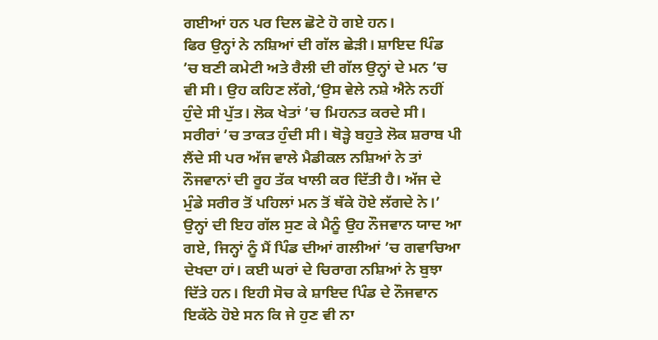ਗਈਆਂ ਹਨ ਪਰ ਦਿਲ ਛੋਟੇ ਹੋ ਗਏ ਹਨ।
ਫਿਰ ਉਨ੍ਹਾਂ ਨੇ ਨਸ਼ਿਆਂ ਦੀ ਗੱਲ ਛੇੜੀ। ਸ਼ਾਇਦ ਪਿੰਡ ’ਚ ਬਣੀ ਕਮੇਟੀ ਅਤੇ ਰੈਲੀ ਦੀ ਗੱਲ ਉਨ੍ਹਾਂ ਦੇ ਮਨ ’ਚ ਵੀ ਸੀ। ਉਹ ਕਹਿਣ ਲੱਗੇ,‘ਉਸ ਵੇਲੇ ਨਸ਼ੇ ਐਨੇ ਨਹੀਂ ਹੁੰਦੇ ਸੀ ਪੁੱਤ। ਲੋਕ ਖੇਤਾਂ ’ਚ ਮਿਹਨਤ ਕਰਦੇ ਸੀ। ਸਰੀਰਾਂ ’ਚ ਤਾਕਤ ਹੁੰਦੀ ਸੀ। ਥੋੜ੍ਹੇ ਬਹੁਤੇ ਲੋਕ ਸ਼ਰਾਬ ਪੀ ਲੈਂਦੇ ਸੀ ਪਰ ਅੱਜ ਵਾਲੇ ਮੈਡੀਕਲ ਨਸ਼ਿਆਂ ਨੇ ਤਾਂ ਨੌਜਵਾਨਾਂ ਦੀ ਰੂਹ ਤੱਕ ਖਾਲੀ ਕਰ ਦਿੱਤੀ ਹੈ। ਅੱਜ ਦੇ ਮੁੰਡੇ ਸਰੀਰ ਤੋਂ ਪਹਿਲਾਂ ਮਨ ਤੋਂ ਥੱਕੇ ਹੋਏ ਲੱਗਦੇ ਨੇ।’ ਉਨ੍ਹਾਂ ਦੀ ਇਹ ਗੱਲ ਸੁਣ ਕੇ ਮੈਨੂੰ ਉਹ ਨੌਜਵਾਨ ਯਾਦ ਆ ਗਏ, ਜਿਨ੍ਹਾਂ ਨੂੰ ਮੈਂ ਪਿੰਡ ਦੀਆਂ ਗਲੀਆਂ ’ਚ ਗਵਾਚਿਆ ਦੇਖਦਾ ਹਾਂ। ਕਈ ਘਰਾਂ ਦੇ ਚਿਰਾਗ ਨਸ਼ਿਆਂ ਨੇ ਬੁਝਾ ਦਿੱਤੇ ਹਨ। ਇਹੀ ਸੋਚ ਕੇ ਸ਼ਾਇਦ ਪਿੰਡ ਦੇ ਨੌਜਵਾਨ ਇਕੱਠੇ ਹੋਏ ਸਨ ਕਿ ਜੇ ਹੁਣ ਵੀ ਨਾ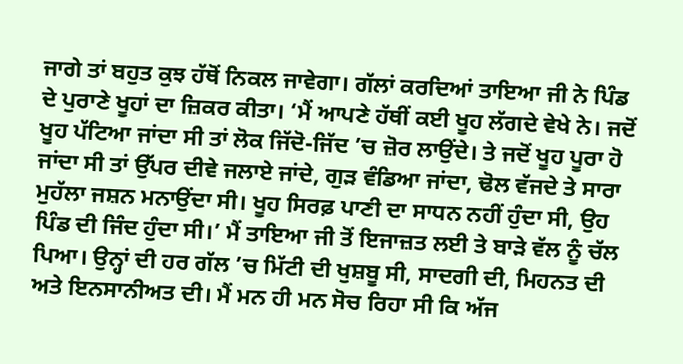ਜਾਗੇ ਤਾਂ ਬਹੁਤ ਕੁਝ ਹੱਥੋਂ ਨਿਕਲ ਜਾਵੇਗਾ। ਗੱਲਾਂ ਕਰਦਿਆਂ ਤਾਇਆ ਜੀ ਨੇ ਪਿੰਡ ਦੇ ਪੁਰਾਣੇ ਖੂਹਾਂ ਦਾ ਜ਼ਿਕਰ ਕੀਤਾ। ‘ਮੈਂ ਆਪਣੇ ਹੱਥੀਂ ਕਈ ਖੂਹ ਲੱਗਦੇ ਵੇਖੇ ਨੇ। ਜਦੋਂ ਖੂਹ ਪੱਟਿਆ ਜਾਂਦਾ ਸੀ ਤਾਂ ਲੋਕ ਜਿੱਦੋ-ਜਿੱਦ ’ਚ ਜ਼ੋਰ ਲਾਉਂਦੇ। ਤੇ ਜਦੋਂ ਖੂਹ ਪੂਰਾ ਹੋ ਜਾਂਦਾ ਸੀ ਤਾਂ ਉੱਪਰ ਦੀਵੇ ਜਲਾਏ ਜਾਂਦੇ, ਗੁੜ ਵੰਡਿਆ ਜਾਂਦਾ, ਢੋਲ ਵੱਜਦੇ ਤੇ ਸਾਰਾ ਮੁਹੱਲਾ ਜਸ਼ਨ ਮਨਾਉਂਦਾ ਸੀ। ਖੂਹ ਸਿਰਫ਼ ਪਾਣੀ ਦਾ ਸਾਧਨ ਨਹੀਂ ਹੁੰਦਾ ਸੀ, ਉਹ ਪਿੰਡ ਦੀ ਜਿੰਦ ਹੁੰਦਾ ਸੀ।’ ਮੈਂ ਤਾਇਆ ਜੀ ਤੋਂ ਇਜਾਜ਼ਤ ਲਈ ਤੇ ਬਾੜੇ ਵੱਲ ਨੂੰ ਚੱਲ ਪਿਆ। ਉਨ੍ਹਾਂ ਦੀ ਹਰ ਗੱਲ ’ਚ ਮਿੱਟੀ ਦੀ ਖੁਸ਼ਬੂ ਸੀ, ਸਾਦਗੀ ਦੀ, ਮਿਹਨਤ ਦੀ ਅਤੇ ਇਨਸਾਨੀਅਤ ਦੀ। ਮੈਂ ਮਨ ਹੀ ਮਨ ਸੋਚ ਰਿਹਾ ਸੀ ਕਿ ਅੱਜ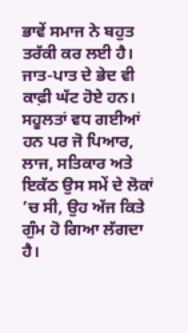ਭਾਵੇਂ ਸਮਾਜ ਨੇ ਬਹੁਤ ਤਰੱਕੀ ਕਰ ਲਈ ਹੈ। ਜਾਤ-ਪਾਤ ਦੇ ਭੇਦ ਵੀ ਕਾਫ਼ੀ ਘੱਟ ਹੋਏ ਹਨ। ਸਹੂਲਤਾਂ ਵਧ ਗਈਆਂ ਹਨ ਪਰ ਜੋ ਪਿਆਰ, ਲਾਜ, ਸਤਿਕਾਰ ਅਤੇ ਇਕੱਠ ਉਸ ਸਮੇਂ ਦੇ ਲੋਕਾਂ ’ਚ ਸੀ, ਉਹ ਅੱਜ ਕਿਤੇ ਗੁੰਮ ਹੋ ਗਿਆ ਲੱਗਦਾ ਹੈ।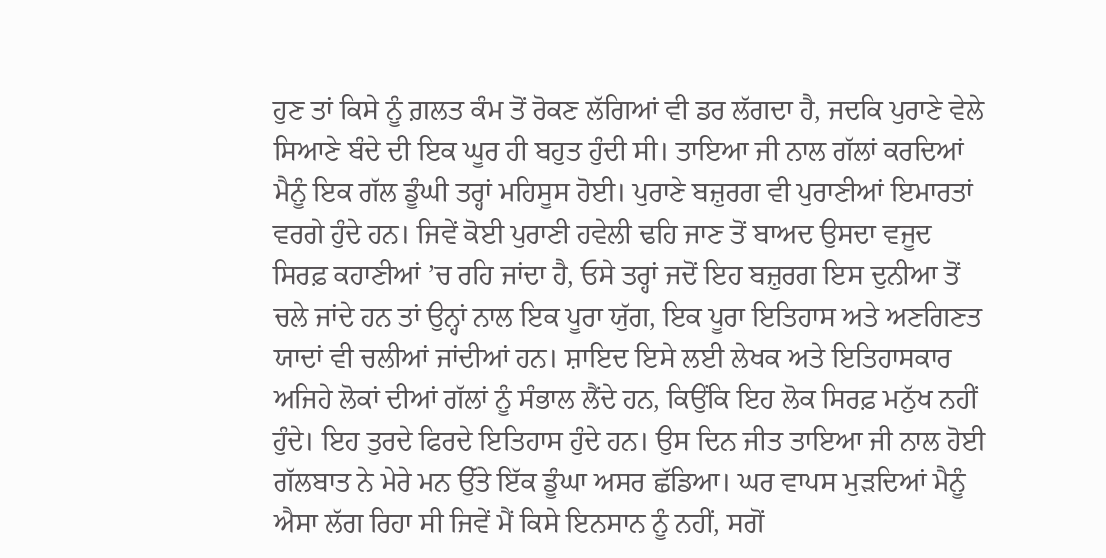ਹੁਣ ਤਾਂ ਕਿਸੇ ਨੂੰ ਗ਼ਲਤ ਕੰਮ ਤੋਂ ਰੋਕਣ ਲੱਗਿਆਂ ਵੀ ਡਰ ਲੱਗਦਾ ਹੈ, ਜਦਕਿ ਪੁਰਾਣੇ ਵੇਲੇ ਸਿਆਣੇ ਬੰਦੇ ਦੀ ਇਕ ਘੂਰ ਹੀ ਬਹੁਤ ਹੁੰਦੀ ਸੀ। ਤਾਇਆ ਜੀ ਨਾਲ ਗੱਲਾਂ ਕਰਦਿਆਂ ਮੈਨੂੰ ਇਕ ਗੱਲ ਡੂੰਘੀ ਤਰ੍ਹਾਂ ਮਹਿਸੂਸ ਹੋਈ। ਪੁਰਾਣੇ ਬਜ਼ੁਰਗ ਵੀ ਪੁਰਾਣੀਆਂ ਇਮਾਰਤਾਂ ਵਰਗੇ ਹੁੰਦੇ ਹਨ। ਜਿਵੇਂ ਕੋਈ ਪੁਰਾਣੀ ਹਵੇਲੀ ਢਹਿ ਜਾਣ ਤੋਂ ਬਾਅਦ ਉਸਦਾ ਵਜੂਦ ਸਿਰਫ਼ ਕਹਾਣੀਆਂ ’ਚ ਰਹਿ ਜਾਂਦਾ ਹੈ, ਓਸੇ ਤਰ੍ਹਾਂ ਜਦੋਂ ਇਹ ਬਜ਼ੁਰਗ ਇਸ ਦੁਨੀਆ ਤੋਂ ਚਲੇ ਜਾਂਦੇ ਹਨ ਤਾਂ ਉਨ੍ਹਾਂ ਨਾਲ ਇਕ ਪੂਰਾ ਯੁੱਗ, ਇਕ ਪੂਰਾ ਇਤਿਹਾਸ ਅਤੇ ਅਣਗਿਣਤ ਯਾਦਾਂ ਵੀ ਚਲੀਆਂ ਜਾਂਦੀਆਂ ਹਨ। ਸ਼ਾਇਦ ਇਸੇ ਲਈ ਲੇਖਕ ਅਤੇ ਇਤਿਹਾਸਕਾਰ ਅਜਿਹੇ ਲੋਕਾਂ ਦੀਆਂ ਗੱਲਾਂ ਨੂੰ ਸੰਭਾਲ ਲੈਂਦੇ ਹਨ, ਕਿਉਂਕਿ ਇਹ ਲੋਕ ਸਿਰਫ਼ ਮਨੁੱਖ ਨਹੀਂ ਹੁੰਦੇ। ਇਹ ਤੁਰਦੇ ਫਿਰਦੇ ਇਤਿਹਾਸ ਹੁੰਦੇ ਹਨ। ਉਸ ਦਿਨ ਜੀਤ ਤਾਇਆ ਜੀ ਨਾਲ ਹੋਈ ਗੱਲਬਾਤ ਨੇ ਮੇਰੇ ਮਨ ਉੱਤੇ ਇੱਕ ਡੂੰਘਾ ਅਸਰ ਛੱਡਿਆ। ਘਰ ਵਾਪਸ ਮੁੜਦਿਆਂ ਮੈਨੂੰ ਐਸਾ ਲੱਗ ਰਿਹਾ ਸੀ ਜਿਵੇਂ ਮੈਂ ਕਿਸੇ ਇਨਸਾਨ ਨੂੰ ਨਹੀਂ, ਸਗੋਂ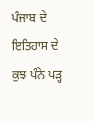ਪੰਜਾਬ ਦੇ ਇਤਿਹਾਸ ਦੇ ਕੁਝ ਪੰਨੇ ਪੜ੍ਹ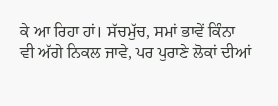ਕੇ ਆ ਰਿਹਾ ਹਾਂ। ਸੱਚਮੁੱਚ, ਸਮਾਂ ਭਾਵੇਂ ਕਿੰਨਾ ਵੀ ਅੱਗੇ ਨਿਕਲ ਜਾਵੇ, ਪਰ ਪੁਰਾਣੇ ਲੋਕਾਂ ਦੀਆਂ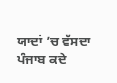ਯਾਦਾਂ ’ਚ ਵੱਸਦਾ ਪੰਜਾਬ ਕਦੇ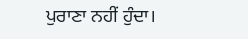ਪੁਰਾਣਾ ਨਹੀਂ ਹੁੰਦਾ।